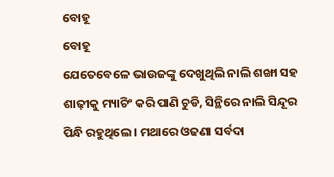ବୋହୂ
ବୋହୂ
ଯେତେବେଳେ ଭାଉଜଙ୍କୁ ଦେଖୁଥିଲି ନାଲି ଶଙ୍ଖା ସହ ଶାଢ଼ୀକୁ ମ୍ୟାଚିଂ କରି ପାଣି ଚୁଡି, ସିନ୍ଥିରେ ନାଲି ସିନ୍ଦୂର ପିନ୍ଧି ରହୁଥିଲେ । ମଥାରେ ଓଢଣା ସର୍ବଦା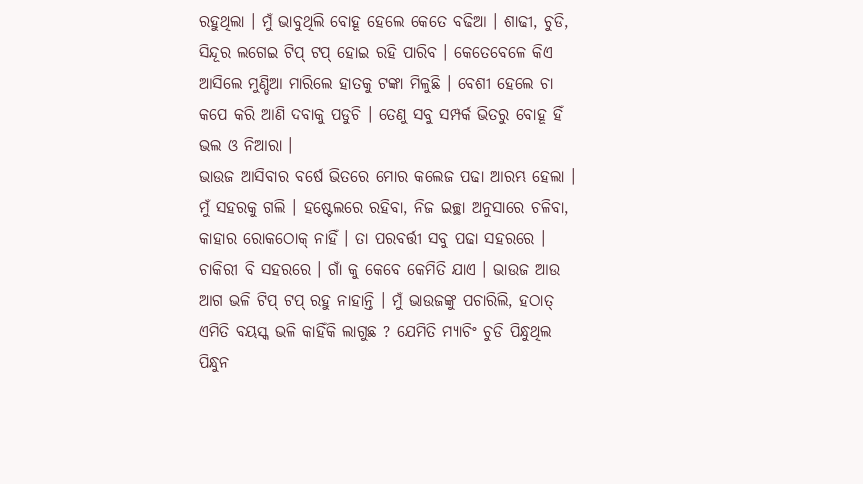ରହୁଥିଲା । ମୁଁ ଭାବୁଥିଲି ବୋହୂ ହେଲେ କେତେ ବଢିଆ । ଶାଢୀ, ଚୁଡି, ସିନ୍ଦୂର ଲଗେଇ ଟିପ୍ ଟପ୍ ହୋଇ ରହି ପାରିବ । କେତେବେଳେ କିଏ ଆସିଲେ ମୁଣ୍ଡିଆ ମାରିଲେ ହାତକୁ ଟଙ୍କା ମିଳୁଛି । ବେଶୀ ହେଲେ ଚା କପେ କରି ଆଣି ଦବାକୁ ପଡୁଚି । ତେଣୁ ସବୁ ସମ୍ପର୍କ ଭିତରୁ ବୋହୂ ହିଁ ଭଲ ଓ ନିଆରା ।
ଭାଉଜ ଆସିବାର ବର୍ଷେ ଭିତରେ ମୋର କଲେଜ ପଢା ଆରମ୍ଭ ହେଲା । ମୁଁ ସହରକୁ ଗଲି । ହଷ୍ଟେଲରେ ରହିବା, ନିଜ ଇଚ୍ଛା ଅନୁସାରେ ଚଳିବା, କାହାର ରୋକଠୋକ୍ ନାହିଁ । ତା ପରବର୍ତ୍ତୀ ସବୁ ପଢା ସହରରେ । ଚାକିରୀ ବି ସହରରେ । ଗାଁ କୁ କେବେ କେମିତି ଯାଏ । ଭାଉଜ ଆଉ ଆଗ ଭଳି ଟିପ୍ ଟପ୍ ରହୁ ନାହାନ୍ତି । ମୁଁ ଭାଉଜଙ୍କୁ ପଚାରିଲି, ହଠାତ୍ ଏମିତି ବୟସ୍କ ଭଳି କାହିଁକି ଲାଗୁଛ ? ଯେମିତି ମ୍ୟାଚିଂ ଚୁଡି ପିନ୍ଧୁଥିଲ ପିନ୍ଧୁନ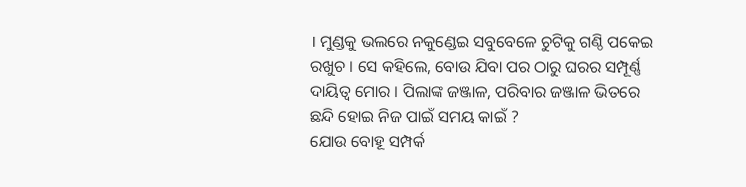। ମୁଣ୍ଡକୁ ଭଲରେ ନକୁଣ୍ଡେଇ ସବୁବେଳେ ଚୁଟିକୁ ଗଣ୍ଠି ପକେଇ ରଖୁଚ । ସେ କହିଲେ, ବୋଉ ଯିବା ପର ଠାରୁ ଘରର ସମ୍ପୂର୍ଣ୍ଣ ଦାୟିତ୍ୱ ମୋର । ପିଲାଙ୍କ ଜଞ୍ଜାଳ, ପରିବାର ଜଞ୍ଜାଳ ଭିତରେ ଛନ୍ଦି ହୋଇ ନିଜ ପାଇଁ ସମୟ କାଇଁ ?
ଯୋଉ ବୋହୂ ସମ୍ପର୍କ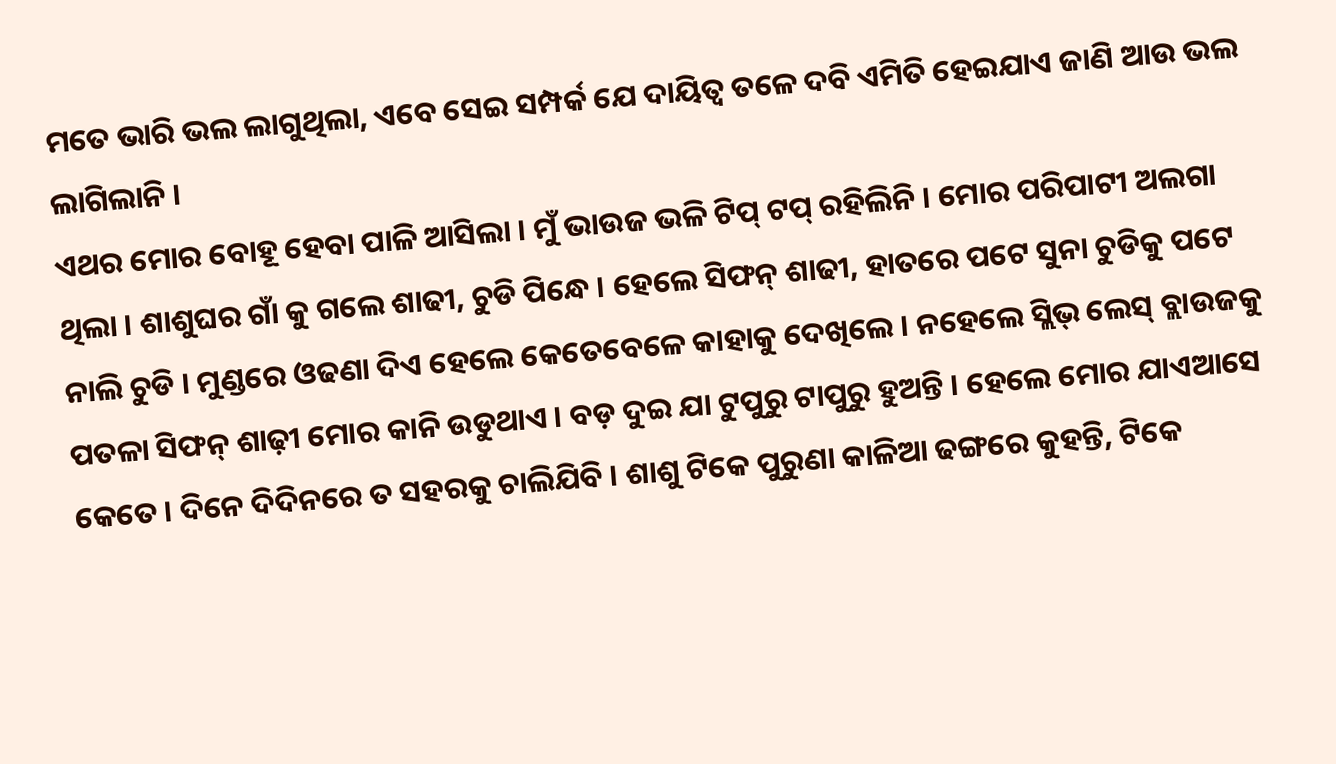ମତେ ଭାରି ଭଲ ଲାଗୁଥିଲା, ଏବେ ସେଇ ସମ୍ପର୍କ ଯେ ଦାୟିତ୍ୱ ତଳେ ଦବି ଏମିତି ହେଇଯାଏ ଜାଣି ଆଉ ଭଲ ଲାଗିଲାନି ।
ଏଥର ମୋର ବୋହୂ ହେବା ପାଳି ଆସିଲା । ମୁଁ ଭାଉଜ ଭଳି ଟିପ୍ ଟପ୍ ରହିଲିନି । ମୋର ପରିପାଟୀ ଅଲଗା ଥିଲା । ଶାଶୁଘର ଗାଁ କୁ ଗଲେ ଶାଢୀ, ଚୁଡି ପିନ୍ଧେ । ହେଲେ ସିଫନ୍ ଶାଢୀ, ହାତରେ ପଟେ ସୁନା ଚୁଡିକୁ ପଟେ ନାଲି ଚୁଡି । ମୁଣ୍ଡରେ ଓଢଣା ଦିଏ ହେଲେ କେତେବେଳେ କାହାକୁ ଦେଖିଲେ । ନହେଲେ ସ୍ଲିଭ୍ ଲେସ୍ ବ୍ଲାଉଜକୁ ପତଳା ସିଫନ୍ ଶାଢ଼ୀ ମୋର କାନି ଉଡୁଥାଏ । ବଡ଼ ଦୁଇ ଯା ଟୁପୁରୁ ଟାପୁରୁ ହୁଅନ୍ତି । ହେଲେ ମୋର ଯାଏଆସେ କେତେ । ଦିନେ ଦିଦିନରେ ତ ସହରକୁ ଚାଲିଯିବି । ଶାଶୁ ଟିକେ ପୁରୁଣା କାଳିଆ ଢଙ୍ଗରେ କୁହନ୍ତି, ଟିକେ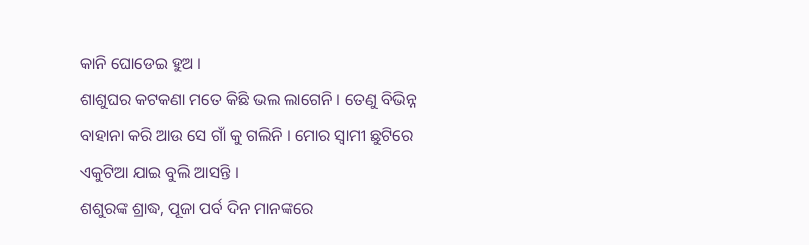କାନି ଘୋଡେଇ ହୁଅ ।
ଶାଶୁଘର କଟକଣା ମତେ କିଛି ଭଲ ଲାଗେନି । ତେଣୁ ବିଭିନ୍ନ ବାହାନା କରି ଆଉ ସେ ଗାଁ କୁ ଗଲିନି । ମୋର ସ୍ଵାମୀ ଛୁଟିରେ ଏକୁଟିଆ ଯାଇ ବୁଲି ଆସନ୍ତି ।
ଶଶୁରଙ୍କ ଶ୍ରାଦ୍ଧ, ପୂଜା ପର୍ବ ଦିନ ମାନଙ୍କରେ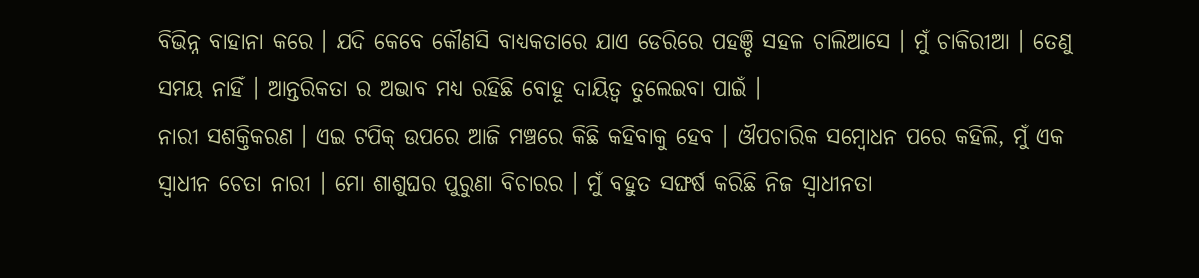ବିଭିନ୍ନ ବାହାନା କରେ । ଯଦି କେବେ କୌଣସି ବାଧ୍ୟକତାରେ ଯାଏ ଡେରିରେ ପହଞ୍ଚି ସହଳ ଚାଲିଆସେ । ମୁଁ ଚାକିରୀଆ । ତେଣୁ ସମୟ ନାହିଁ । ଆନ୍ତରିକତା ର ଅଭାବ ମଧ୍ୟ ରହିଛି ବୋହୂ ଦାୟିତ୍ବ ତୁଲେଇବା ପାଇଁ ।
ନାରୀ ସଶକ୍ତିକରଣ । ଏଇ ଟପିକ୍ ଉପରେ ଆଜି ମଞ୍ଚରେ କିଛି କହିବାକୁ ହେବ । ଔପଚାରିକ ସମ୍ବୋଧନ ପରେ କହିଲି, ମୁଁ ଏକ ସ୍ବାଧୀନ ଚେତା ନାରୀ । ମୋ ଶାଶୁଘର ପୁରୁଣା ବିଚାରର । ମୁଁ ବହୁତ ସଙ୍ଘର୍ଷ କରିଛି ନିଜ ସ୍ଵାଧୀନତା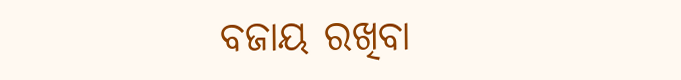ବଜାୟ ରଖିବା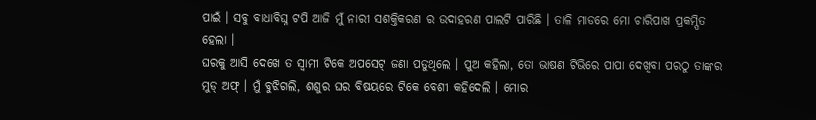ପାଇଁ । ସବୁ ବାଧାବିଘ୍ନ ଟପି ଆଜି ମୁଁ ନାରୀ ସଶକ୍ତିକରଣ ର ଉଦାହରଣ ପାଲଟି ପାରିଛି । ତାଳି ମାଡରେ ମୋ ଚାରିପାଖ ପ୍ରକମ୍ପିତ ହେଲା ।
ଘରକୁ ଆସି ଦେଖେ ତ ସ୍ଵାମୀ ଟିକେ ଅପସେଟ୍ ଜଣା ପଡୁଥିଲେ । ପୁଅ କହିଲା, ତୋ ଭାଷଣ ଟିଭିରେ ପାପା ଦେଖିବା ପରଠୁ ତାଙ୍କର ମୁଡ୍ ଅଫ୍ । ମୁଁ ବୁଝିଗଲି, ଶଶୁର ଘର ବିଷୟରେ ଟିକେ ବେଶୀ କହିଦେଲି । ମୋର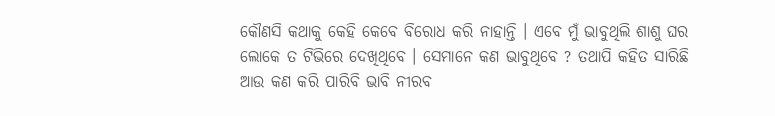କୌଣସି କଥାକୁ କେହି କେବେ ବିରୋଧ କରି ନାହାନ୍ତି । ଏବେ ମୁଁ ଭାବୁଥିଲି ଶାଶୁ ଘର ଲୋକେ ତ ଟିଭିରେ ଦେଖିଥିବେ । ସେମାନେ କଣ ଭାବୁଥିବେ ? ତଥାପି କହିତ ସାରିଛି ଆଉ କଣ କରି ପାରିବି ଭାବି ନୀରବ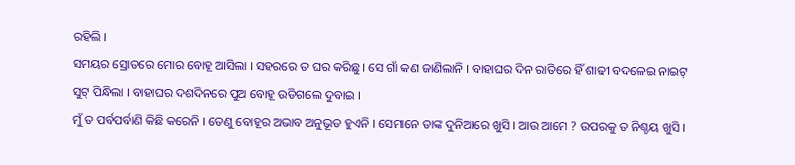ରହିଲି ।
ସମୟର ସ୍ରୋତରେ ମୋର ବୋହୂ ଆସିଲା । ସହରରେ ତ ଘର କରିଛୁ । ସେ ଗାଁ କଣ ଜାଣିଲାନି । ବାହାଘର ଦିନ ରାତିରେ ହିଁ ଶାଢୀ ବଦଳେଇ ନାଇଟ୍ ସୁଟ୍ ପିନ୍ଧିଲା । ବାହାଘର ଦଶଦିନରେ ପୁଅ ବୋହୂ ଉଡିଗଲେ ଦୁବାଇ ।
ମୁଁ ତ ପର୍ବପର୍ବାଣି କିଛି କରେନି । ତେଣୁ ବୋହୂର ଅଭାବ ଅନୁଭୂତ ହୁଏନି । ସେମାନେ ତାଙ୍କ ଦୁନିଆରେ ଖୁସି । ଆଉ ଆମେ ? ଉପରକୁ ତ ନିଶ୍ଚୟ ଖୁସି ।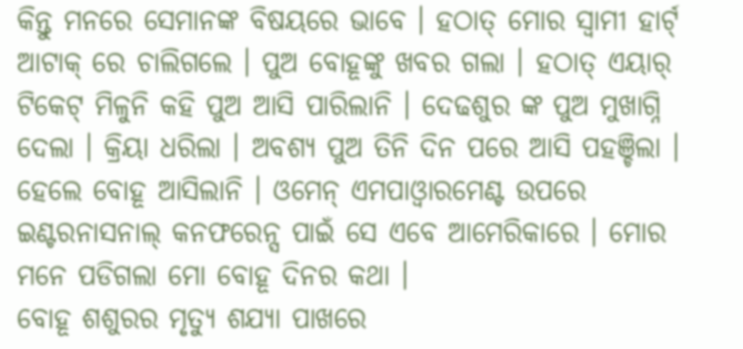କିନ୍ତୁ ମନରେ ସେମାନଙ୍କ ବିଷୟରେ ଭାବେ । ହଠାତ୍ ମୋର ସ୍ଵାମୀ ହାର୍ଟ୍ ଆଟାକ୍ ରେ ଚାଲିଗଲେ । ପୁଅ ବୋହୂଙ୍କୁ ଖବର ଗଲା । ହଠାତ୍ ଏୟାର୍ ଟିକେଟ୍ ମିଳୁନି କହି ପୁଅ ଆସି ପାରିଲାନି । ଦେଢଶୁର ଙ୍କ ପୁଅ ମୁଖାଗ୍ନି ଦେଲା । କ୍ରିୟା ଧରିଲା । ଅବଶ୍ୟ ପୁଅ ତିନି ଦିନ ପରେ ଆସି ପହଞ୍ଚିଲା । ହେଲେ ବୋହୂ ଆସିଲାନି । ଓମେନ୍ ଏମପାଓ୍ଵାରମେଣ୍ଟ ଉପରେ ଇଣ୍ଟରନାସନାଲ୍ କନଫରେନ୍ସ ପାଇଁ ସେ ଏବେ ଆମେରିକାରେ । ମୋର ମନେ ପଡିଗଲା ମୋ ବୋହୂ ଦିନର କଥା ।
ବୋହୂ ଶଶୁରର ମୃତ୍ୟୁ ଶଯ୍ୟା ପାଖରେ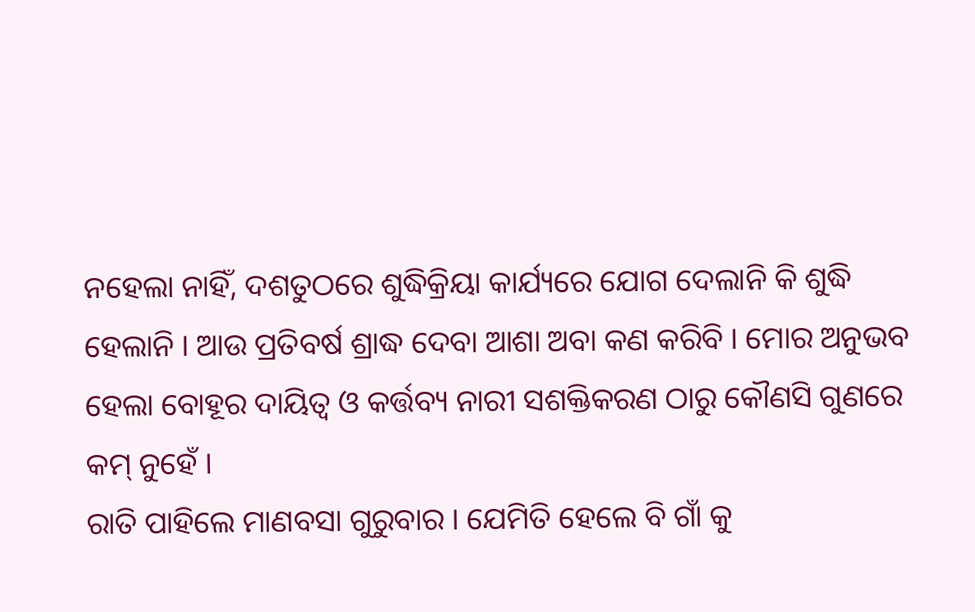ନହେଲା ନାହିଁ, ଦଶତୁଠରେ ଶୁଦ୍ଧିକ୍ରିୟା କାର୍ଯ୍ୟରେ ଯୋଗ ଦେଲାନି କି ଶୁଦ୍ଧି ହେଲାନି । ଆଉ ପ୍ରତିବର୍ଷ ଶ୍ରାଦ୍ଧ ଦେବା ଆଶା ଅବା କଣ କରିବି । ମୋର ଅନୁଭବ ହେଲା ବୋହୂର ଦାୟିତ୍ୱ ଓ କର୍ତ୍ତବ୍ୟ ନାରୀ ସଶକ୍ତିକରଣ ଠାରୁ କୌଣସି ଗୁଣରେ କମ୍ ନୁହେଁ ।
ରାତି ପାହିଲେ ମାଣବସା ଗୁରୁବାର । ଯେମିତି ହେଲେ ବି ଗାଁ କୁ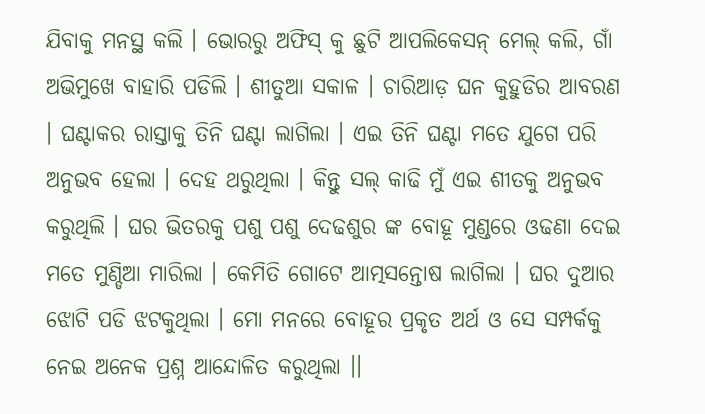ଯିବାକୁ ମନସ୍ଥ କଲି । ଭୋରରୁ ଅଫିସ୍ କୁ ଛୁଟି ଆପଲିକେସନ୍ ମେଲ୍ କଲି, ଗାଁ ଅଭିମୁଖେ ବାହାରି ପଡିଲି । ଶୀତୁଆ ସକାଳ । ଚାରିଆଡ଼ ଘନ କୁହୁଡିର ଆବରଣ । ଘଣ୍ଟାକର ରାସ୍ତାକୁ ତିନି ଘଣ୍ଟା ଲାଗିଲା । ଏଇ ତିନି ଘଣ୍ଟା ମତେ ଯୁଗେ ପରି ଅନୁଭବ ହେଲା । ଦେହ ଥରୁଥିଲା । କିନ୍ତୁ ସଲ୍ କାଢି ମୁଁ ଏଇ ଶୀତକୁ ଅନୁଭବ କରୁଥିଲି । ଘର ଭିତରକୁ ପଶୁ ପଶୁ ଦେଢଶୁର ଙ୍କ ବୋହୂ ମୁଣ୍ଡରେ ଓଢଣା ଦେଇ ମତେ ମୁଣ୍ଡିଆ ମାରିଲା । କେମିତି ଗୋଟେ ଆତ୍ମସନ୍ତୋଷ ଲାଗିଲା । ଘର ଦୁଆର ଝୋଟି ପଡି ଝଟକୁଥିଲା । ମୋ ମନରେ ବୋହୂର ପ୍ରକୃତ ଅର୍ଥ ଓ ସେ ସମ୍ପର୍କକୁ ନେଇ ଅନେକ ପ୍ରଶ୍ନ ଆନ୍ଦୋଳିତ କରୁଥିଲା ।।